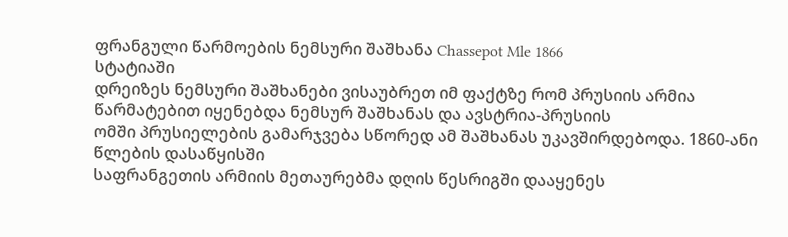ფრანგული წარმოების ნემსური შაშხანა Chassepot Mle 1866
სტატიაში
დრეიზეს ნემსური შაშხანები ვისაუბრეთ იმ ფაქტზე რომ პრუსიის არმია წარმატებით იყენებდა ნემსურ შაშხანას და ავსტრია-პრუსიის
ომში პრუსიელების გამარჯვება სწორედ ამ შაშხანას უკავშირდებოდა. 1860-ანი წლების დასაწყისში
საფრანგეთის არმიის მეთაურებმა დღის წესრიგში დააყენეს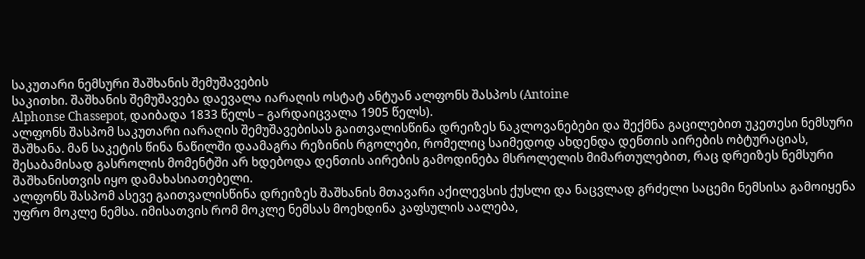საკუთარი ნემსური შაშხანის შემუშავების
საკითხი. შაშხანის შემუშავება დაევალა იარაღის ოსტატ ანტუან ალფონს შასპოს (Antoine
Alphonse Chassepot, დაიბადა 1833 წელს – გარდაიცვალა 1905 წელს).
ალფონს შასპომ საკუთარი იარაღის შემუშავებისას გაითვალისწინა დრეიზეს ნაკლოვანებები და შექმნა გაცილებით უკეთესი ნემსური შაშხანა. მან საკეტის წინა ნაწილში დაამაგრა რეზინის რგოლები, რომელიც საიმედოდ ახდენდა დენთის აირების ობტურაციას, შესაბამისად გასროლის მომენტში არ ხდებოდა დენთის აირების გამოდინება მსროლელის მიმართულებით, რაც დრეიზეს ნემსური შაშხანისთვის იყო დამახასიათებელი.
ალფონს შასპომ ასევე გაითვალისწინა დრეიზეს შაშხანის მთავარი აქილევსის ქუსლი და ნაცვლად გრძელი საცემი ნემსისა გამოიყენა უფრო მოკლე ნემსა. იმისათვის რომ მოკლე ნემსას მოეხდინა კაფსულის აალება,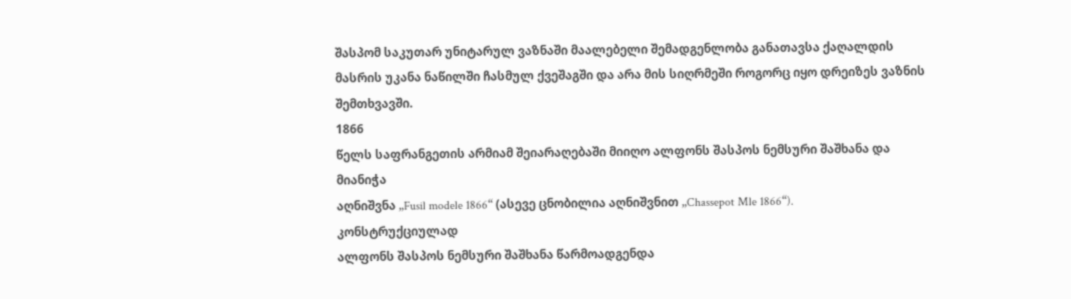შასპომ საკუთარ უნიტარულ ვაზნაში მაალებელი შემადგენლობა განათავსა ქაღალდის მასრის უკანა ნაწილში ჩასმულ ქვეშაგში და არა მის სიღრმეში როგორც იყო დრეიზეს ვაზნის შემთხვავში.
1866
წელს საფრანგეთის არმიამ შეიარაღებაში მიიღო ალფონს შასპოს ნემსური შაშხანა და მიანიჭა
აღნიშვნა „Fusil modele 1866“ (ასევე ცნობილია აღნიშვნით „Chassepot Mle 1866“).
კონსტრუქციულად
ალფონს შასპოს ნემსური შაშხანა წარმოადგენდა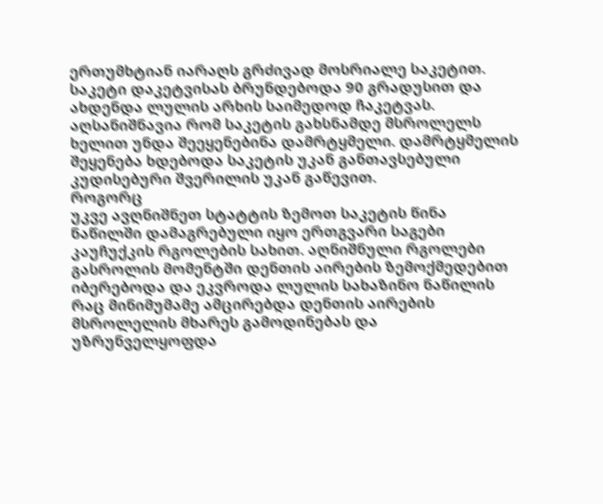ერთუმხტიან იარაღს გრძივად მოსრიალე საკეტით.
საკეტი დაკეტვისას ბრუნდებოდა 90 გრადუსით და ახდენდა ლულის არხის საიმედოდ ჩაკეტვას.
აღსანიშნავია რომ საკეტის გახსნამდე მსროლელს ხელით უნდა შეეყენებინა დამრტყმელი. დამრტყმელის
შეყენება ხდებოდა საკეტის უკან განთავსებული კუდისებური შვერილის უკან გაწევით.
როგორც
უკვე ავღნიშნეთ სტატტის ზემოთ საკეტის წინა ნაწილში დამაგრებული იყო ერთგვარი საგები
კაუჩუქკის რგოლების სახით. აღნიშნული რგოლები გასროლის მომენტში დენთის აირების ზემოქმედებით
იბერებოდა და ეკვროდა ლულის სახაზინო ნაწილის რაც მინიმუმამე ამცირებდა დენთის აირების
მსროლელის მხარეს გამოდინებას და უზრუნველყოფდა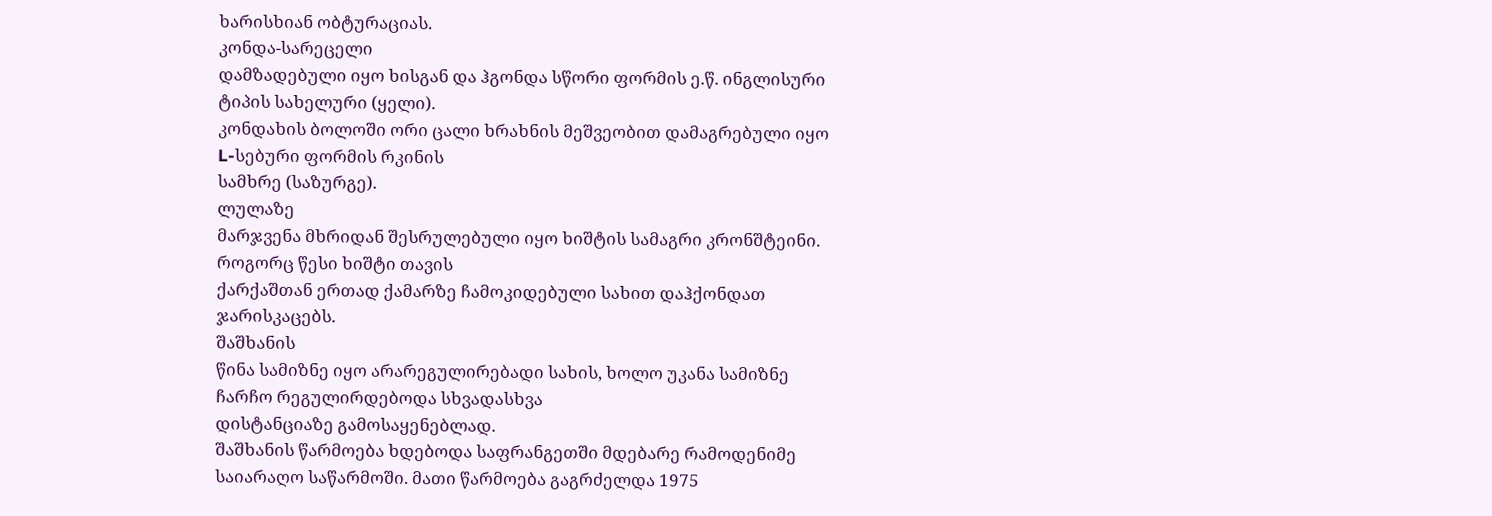ხარისხიან ობტურაციას.
კონდა-სარეცელი
დამზადებული იყო ხისგან და ჰგონდა სწორი ფორმის ე.წ. ინგლისური ტიპის სახელური (ყელი).
კონდახის ბოლოში ორი ცალი ხრახნის მეშვეობით დამაგრებული იყო L-სებური ფორმის რკინის
სამხრე (საზურგე).
ლულაზე
მარჯვენა მხრიდან შესრულებული იყო ხიშტის სამაგრი კრონშტეინი. როგორც წესი ხიშტი თავის
ქარქაშთან ერთად ქამარზე ჩამოკიდებული სახით დაჰქონდათ ჯარისკაცებს.
შაშხანის
წინა სამიზნე იყო არარეგულირებადი სახის, ხოლო უკანა სამიზნე ჩარჩო რეგულირდებოდა სხვადასხვა
დისტანციაზე გამოსაყენებლად.
შაშხანის წარმოება ხდებოდა საფრანგეთში მდებარე რამოდენიმე საიარაღო საწარმოში. მათი წარმოება გაგრძელდა 1975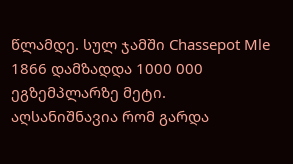წლამდე. სულ ჯამში Chassepot Mle 1866 დამზადდა 1000 000 ეგზემპლარზე მეტი. აღსანიშნავია რომ გარდა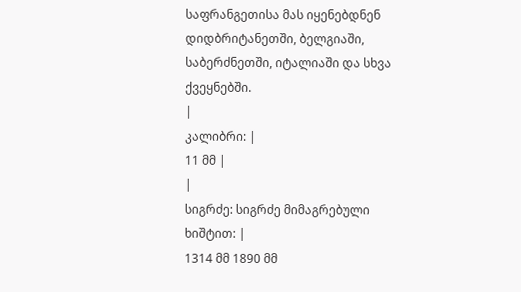საფრანგეთისა მას იყენებდნენ დიდბრიტანეთში, ბელგიაში, საბერძნეთში, იტალიაში და სხვა ქვეყნებში.
|
კალიბრი: |
11 მმ |
|
სიგრძე: სიგრძე მიმაგრებული
ხიშტით: |
1314 მმ 1890 მმ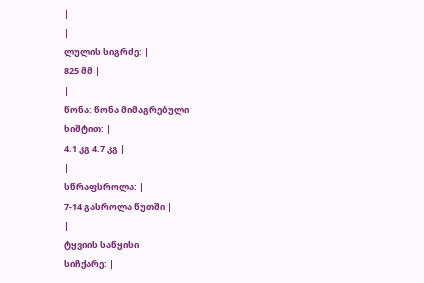|
|
ლულის სიგრძე: |
825 მმ |
|
წონა: წონა მიმაგრებული
ხიშტით: |
4.1 კგ 4.7 კგ |
|
სწრაფსროლა: |
7-14 გასროლა წუთში |
|
ტყვიის საწყისი
სიჩქარე: |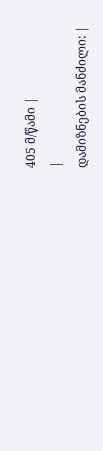405 მ/წამი |
|
დამიზნების მანძილი: |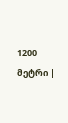1200 მეტრი |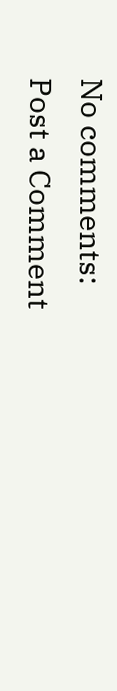No comments:
Post a Comment